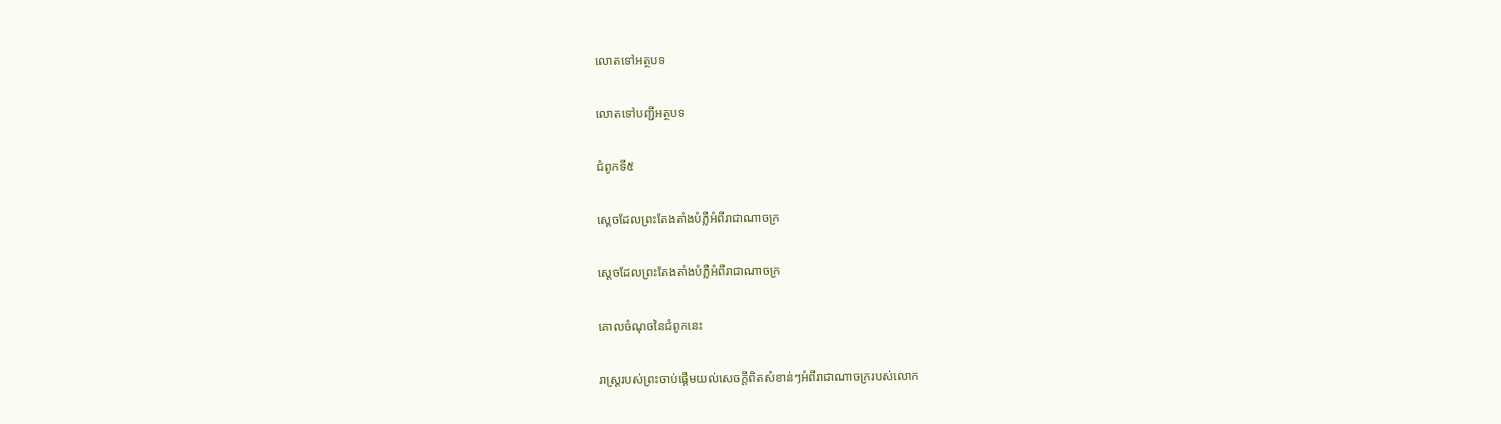លោតទៅអត្ថបទ

លោតទៅបញ្ជីអត្ថបទ

ជំពូកទី៥

ស្តេចដែលព្រះតែងតាំងបំភ្លឺអំពីរាជាណាចក្រ

ស្តេចដែលព្រះតែងតាំងបំភ្លឺអំពីរាជាណាចក្រ

គោលចំណុចនៃជំពូកនេះ

រាស្ត្ររបស់ព្រះចាប់ផ្ដើមយល់សេចក្ដីពិតសំខាន់ៗអំពីរាជាណាចក្ររបស់លោក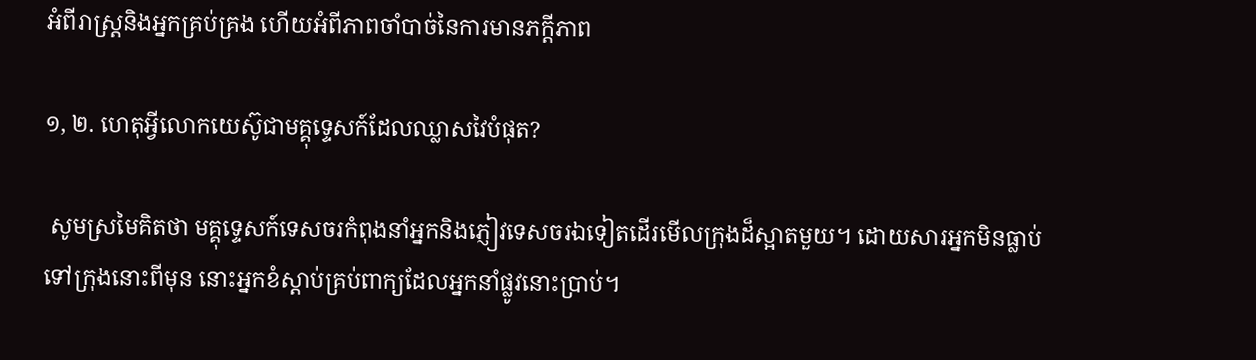អំពីរាស្ត្រនិងអ្នកគ្រប់គ្រង ហើយអំពីភាពចាំបាច់នៃការមានភក្ដីភាព

១, ២. ហេតុអ្វីលោកយេស៊ូជាមគ្គុទ្ទេសក៍ដែលឈ្លាសវៃបំផុត?

 សូមស្រមៃគិតថា មគ្គុទ្ទេសក៍ទេសចរកំពុងនាំអ្នកនិងភ្ញៀវទេសចរឯទៀតដើរមើលក្រុងដ៏ស្អាតមួយ។ ដោយសារអ្នកមិនធ្លាប់ទៅក្រុងនោះពីមុន នោះអ្នកខំស្ដាប់គ្រប់ពាក្យដែលអ្នកនាំផ្លូវនោះប្រាប់។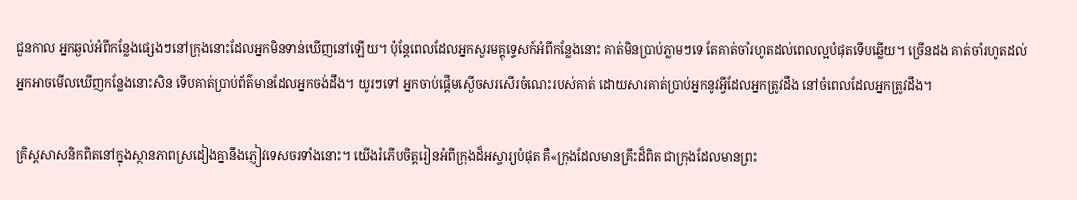ជួនកាល អ្នកឆ្ងល់អំពីកន្លែងផ្សេងៗនៅក្រុងនោះដែលអ្នកមិនទាន់ឃើញនៅឡើយ។ ប៉ុន្តែពេលដែលអ្នកសួរមគ្គុទ្ទេសក៍អំពីកន្លែងនោះ គាត់មិនប្រាប់ភ្លាមៗទេ តែគាត់ចាំរហូតដល់ពេលល្អបំផុតទើបឆ្លើយ។ ច្រើនដង គាត់ចាំរហូតដល់អ្នកអាចមើលឃើញកន្លែងនោះសិន ទើបគាត់ប្រាប់ព័ត៌មានដែលអ្នកចង់ដឹង។ យូរៗទៅ អ្នកចាប់ផ្ដើមស្ងើចសរសើរចំណេះរបស់គាត់ ដោយសារគាត់ប្រាប់អ្នកនូវអ្វីដែលអ្នកត្រូវដឹង នៅចំពេលដែលអ្នកត្រូវដឹង។

គ្រិស្តសាសនិកពិតនៅក្នុងស្ថានភាពស្រដៀងគ្នានឹងភ្ញៀវទេសចរទាំងនោះ។ យើងរំភើបចិត្តរៀនអំពីក្រុងដ៏អស្ចារ្យបំផុត គឺ«ក្រុងដែលមានគ្រឹះដ៏ពិត ជាក្រុងដែលមានព្រះ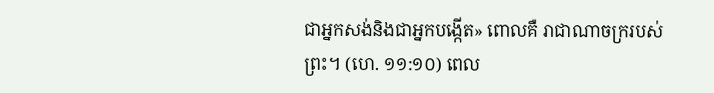ជាអ្នកសង់និងជាអ្នកបង្កើត» ពោលគឺ រាជាណាចក្ររបស់ព្រះ។ (ហេ. ១១:១០) ពេល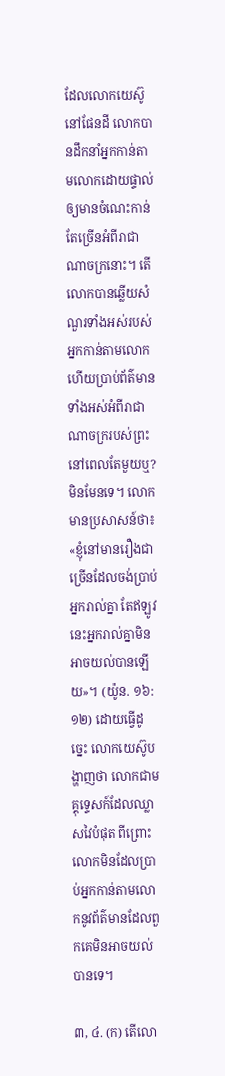ដែលលោកយេស៊ូនៅផែនដី លោកបានដឹកនាំអ្នកកាន់តាមលោកដោយផ្ទាល់ឲ្យមានចំណេះកាន់តែច្រើនអំពីរាជាណាចក្រនោះ។ តើលោកបានឆ្លើយសំណួរទាំងអស់របស់អ្នកកាន់តាមលោក ហើយប្រាប់ព័ត៌មានទាំងអស់អំពីរាជាណាចក្ររបស់ព្រះនៅពេលតែមួយឬ? មិនមែនទេ។ លោកមានប្រសាសន៍ថា៖ «ខ្ញុំនៅមានរឿងជាច្រើនដែលចង់ប្រាប់អ្នករាល់គ្នា តែឥឡូវនេះអ្នករាល់គ្នាមិនអាចយល់បានឡើយ»។ (យ៉ូន. ១៦:១២) ដោយធ្វើដូច្នេះ លោកយេស៊ូបង្ហាញថា លោកជាមគ្គុទ្ទេសក៍ដែលឈ្លាសវៃបំផុត ពីព្រោះលោកមិនដែលប្រាប់អ្នកកាន់តាមលោកនូវព័ត៌មានដែលពួកគេមិនអាចយល់បានទេ។

៣, ៤. (ក) តើលោ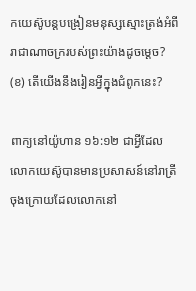កយេស៊ូបន្តបង្រៀនមនុស្សស្មោះត្រង់អំពីរាជាណាចក្ររបស់ព្រះយ៉ាងដូចម្ដេច? (ខ) តើយើងនឹងរៀនអ្វីក្នុងជំពូកនេះ?

ពាក្យនៅយ៉ូហាន ១៦:១២ ជាអ្វីដែលលោកយេស៊ូបានមានប្រសាសន៍នៅរាត្រីចុងក្រោយដែលលោកនៅ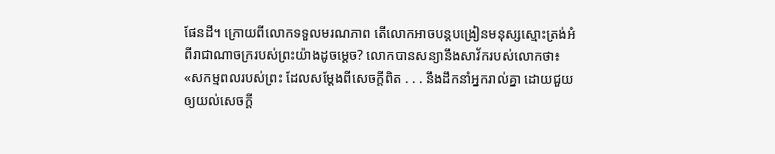ផែនដី។ ក្រោយពីលោកទទួលមរណភាព តើលោកអាចបន្តបង្រៀនមនុស្សស្មោះត្រង់អំពីរាជាណាចក្ររបស់ព្រះយ៉ាងដូចម្ដេច? លោកបានសន្យានឹងសាវ័ករបស់លោកថា៖ «សកម្មពលរបស់ព្រះ ដែលសម្ដែងពីសេចក្ដីពិត . . . នឹងដឹកនាំអ្នករាល់គ្នា ដោយជួយឲ្យយល់សេចក្ដី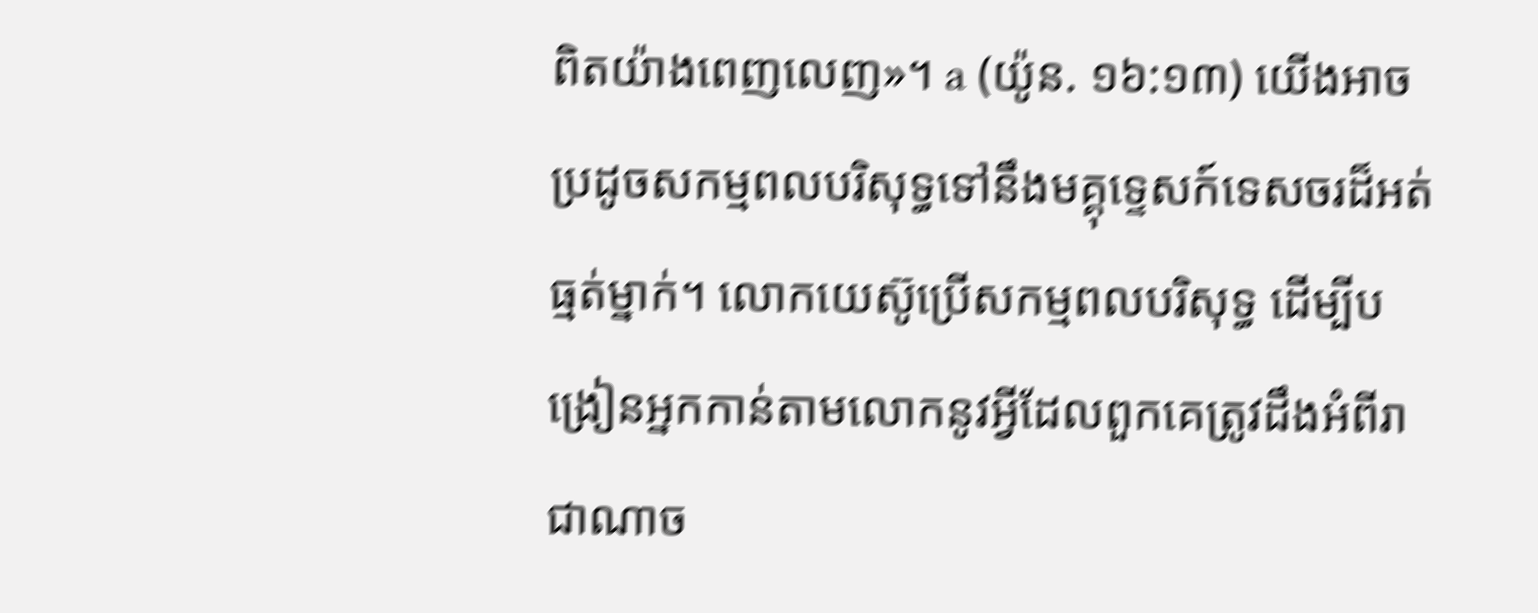ពិតយ៉ាងពេញលេញ»។ a (យ៉ូន. ១៦:១៣) យើងអាចប្រដូចសកម្មពលបរិសុទ្ធទៅនឹងមគ្គុទ្ទេសក៍ទេសចរដ៏អត់ធ្មត់ម្នាក់។ លោកយេស៊ូប្រើសកម្មពលបរិសុទ្ធ ដើម្បីបង្រៀនអ្នកកាន់តាមលោកនូវអ្វីដែលពួកគេត្រូវដឹងអំពីរាជាណាច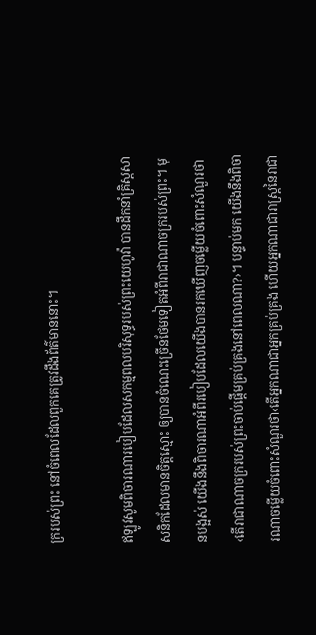ក្ររបស់ព្រះ នៅចំពេលដែលពួកគេត្រូវដឹងព័ត៌មាននោះ។

ឥឡូវសូមពិចារណារបៀបដែលសកម្មពលបរិសុទ្ធរបស់ព្រះយេហូវ៉ា បានដឹកនាំគ្រិស្តសាសនិកដែលមានចិត្តស្មោះ ឲ្យបានចំណេះច្រើនថែមទៀតអំពីរាជាណាចក្ររបស់ព្រះ។ មុនបង្អស់ យើងនឹងពិចារណាអំពីរបៀបដែលយើងបានរកឃើញចម្លើយចំពោះសំណួរថា‹តើរាជាណាចក្ររបស់ព្រះចាប់ផ្ដើមគ្រប់គ្រងនៅពេលណា?›។ បន្ទាប់មក យើងនឹងពិចារណាចម្លើយចំពោះសំណួរថា‹តើអ្នកណាជាអ្នកគ្រប់គ្រង ហើយអ្នកណាជារាស្ត្រនៃរាជា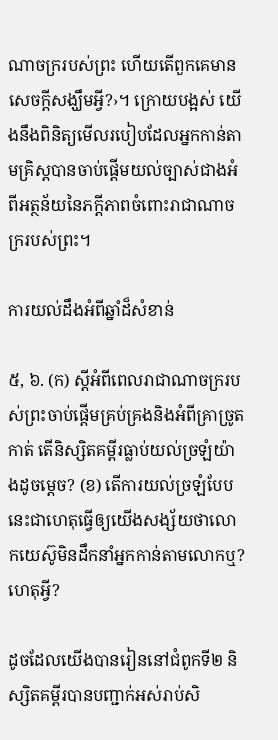ណាចក្ររបស់ព្រះ ហើយតើពួកគេមានសេចក្ដីសង្ឃឹមអ្វី?›។ ក្រោយបង្អស់ យើងនឹងពិនិត្យមើលរបៀបដែលអ្នកកាន់តាមគ្រិស្តបានចាប់ផ្ដើមយល់ច្បាស់ជាងអំពីអត្ថន័យនៃភក្ដីភាពចំពោះរាជាណាចក្ររបស់ព្រះ។

ការយល់ដឹងអំពីឆ្នាំដ៏សំខាន់

៥, ៦. (ក) ស្តីអំពីពេលរាជាណាចក្ររបស់ព្រះចាប់ផ្ដើមគ្រប់គ្រងនិងអំពីគ្រាច្រូតកាត់ តើនិស្សិតគម្ពីរធ្លាប់យល់ច្រឡំយ៉ាងដូចម្ដេច? (ខ) តើការយល់ច្រឡំបែបនេះជាហេតុធ្វើឲ្យយើងសង្ស័យថាលោកយេស៊ូមិនដឹកនាំអ្នកកាន់តាមលោកឬ? ហេតុអ្វី?

ដូចដែលយើងបានរៀននៅជំពូកទី២ និស្សិតគម្ពីរបានបញ្ជាក់អស់រាប់សិ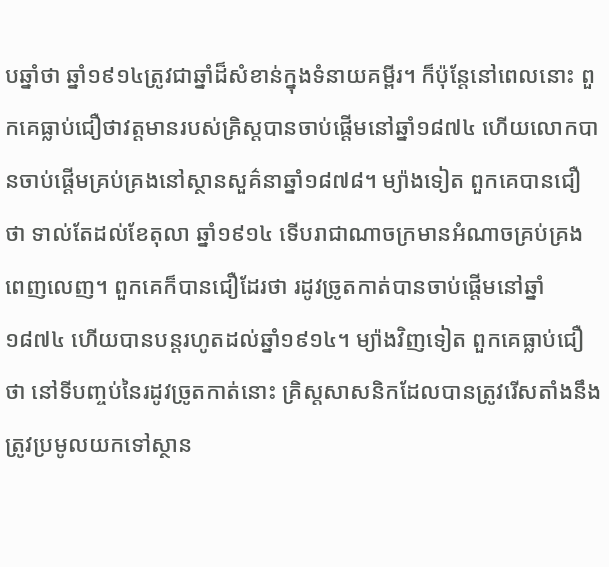បឆ្នាំថា ឆ្នាំ១៩១៤ត្រូវជាឆ្នាំដ៏សំខាន់ក្នុងទំនាយគម្ពីរ។ ក៏ប៉ុន្តែនៅពេលនោះ ពួកគេធ្លាប់ជឿថាវត្តមានរបស់គ្រិស្តបានចាប់ផ្ដើមនៅឆ្នាំ១៨៧៤ ហើយលោកបានចាប់ផ្ដើមគ្រប់គ្រងនៅស្ថានសួគ៌នាឆ្នាំ១៨៧៨។ ម្យ៉ាងទៀត ពួកគេបានជឿថា ទាល់តែដល់ខែតុលា ឆ្នាំ១៩១៤ ទើបរាជាណាចក្រមានអំណាចគ្រប់គ្រងពេញលេញ។ ពួកគេក៏បានជឿដែរថា រដូវច្រូតកាត់បានចាប់ផ្ដើមនៅឆ្នាំ១៨៧៤ ហើយបានបន្តរហូតដល់ឆ្នាំ១៩១៤។ ម្យ៉ាងវិញទៀត ពួកគេធ្លាប់ជឿថា នៅទីបញ្ចប់នៃរដូវច្រូតកាត់នោះ គ្រិស្តសាសនិកដែលបានត្រូវរើសតាំងនឹងត្រូវប្រមូលយកទៅស្ថាន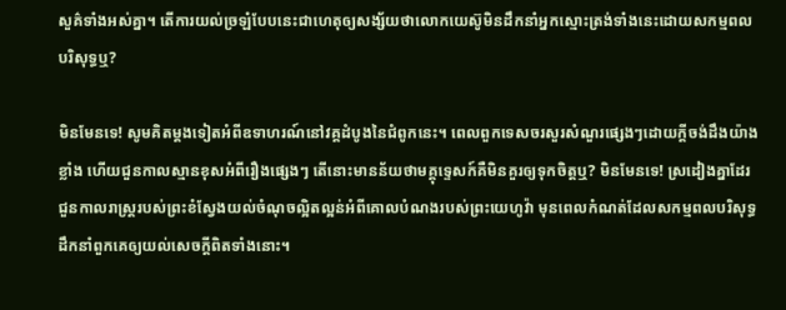សួគ៌ទាំងអស់គ្នា។ តើការយល់ច្រឡំបែបនេះជាហេតុឲ្យសង្ស័យថាលោកយេស៊ូមិនដឹកនាំអ្នកស្មោះត្រង់ទាំងនេះដោយសកម្មពលបរិសុទ្ធឬ?

មិនមែនទេ! សូមគិតម្ដងទៀតអំពីឧទាហរណ៍នៅវគ្គដំបូងនៃជំពូកនេះ។ ពេលពួកទេសចរសួរសំណួរផ្សេងៗដោយក្ដីចង់ដឹងយ៉ាងខ្លាំង ហើយជួនកាលស្មានខុសអំពីរឿងផ្សេងៗ តើនោះមានន័យថាមគ្គុទ្ទេសក៍គឺមិនគួរឲ្យទុកចិត្តឬ? មិនមែនទេ! ស្រដៀងគ្នាដែរ ជួនកាលរាស្ត្ររបស់ព្រះខំស្វែងយល់ចំណុចល្អិតល្អន់អំពីគោលបំណងរបស់ព្រះយេហូវ៉ា មុនពេលកំណត់ដែលសកម្មពលបរិសុទ្ធដឹកនាំពួកគេឲ្យយល់សេចក្ដីពិតទាំងនោះ។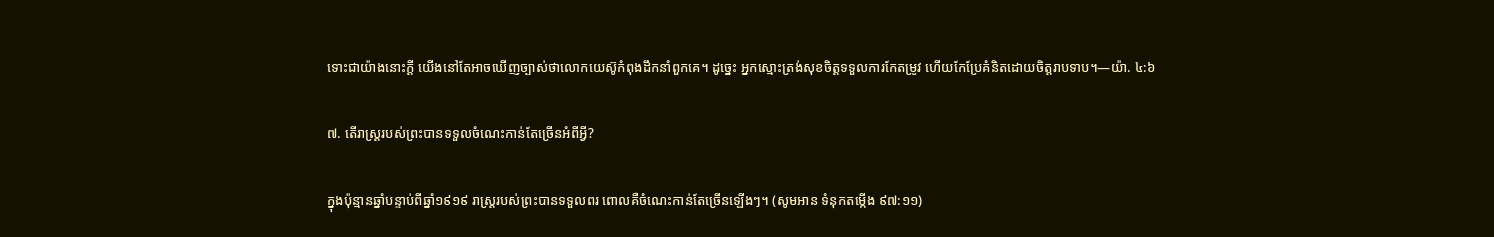ទោះជាយ៉ាងនោះក្ដី យើងនៅតែអាចឃើញច្បាស់ថាលោកយេស៊ូកំពុងដឹកនាំពួកគេ។ ដូច្នេះ អ្នកស្មោះត្រង់សុខចិត្តទទួលការកែតម្រូវ ហើយកែប្រែគំនិតដោយចិត្តរាបទាប។—យ៉ា. ៤:៦

៧. តើរាស្ត្ររបស់ព្រះបានទទួលចំណេះកាន់តែច្រើនអំពីអ្វី?

ក្នុងប៉ុន្មានឆ្នាំបន្ទាប់ពីឆ្នាំ១៩១៩ រាស្ត្ររបស់ព្រះបានទទួលពរ ពោលគឺចំណេះកាន់តែច្រើនឡើងៗ។ (សូមអាន ទំនុកតម្កើង ៩៧:១១)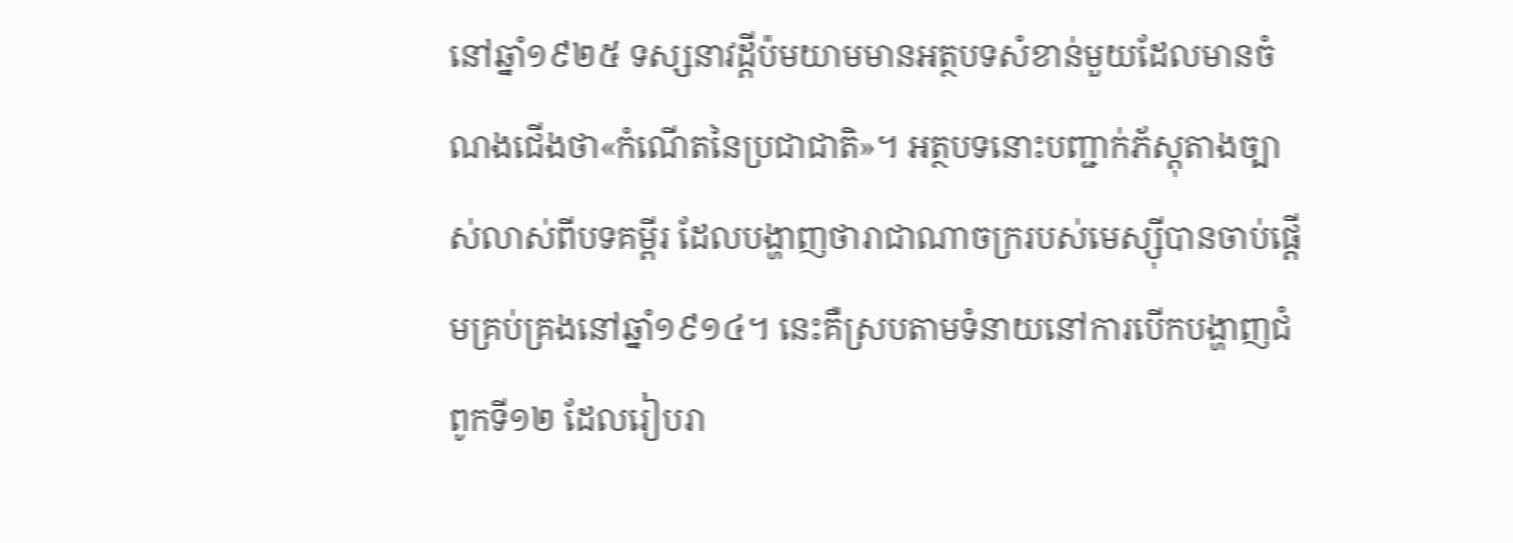នៅឆ្នាំ១៩២៥ ទស្សនាវដ្ដីប៉មយាមមានអត្ថបទសំខាន់មួយដែលមានចំណងជើងថា«កំណើតនៃប្រជាជាតិ»។ អត្ថបទនោះបញ្ជាក់ភ័ស្តុតាងច្បាស់លាស់ពីបទគម្ពីរ ដែលបង្ហាញថារាជាណាចក្ររបស់មេស្ស៊ីបានចាប់ផ្ដើមគ្រប់គ្រងនៅឆ្នាំ១៩១៤។ នេះគឺស្របតាមទំនាយនៅការបើកបង្ហាញជំពូកទី១២ ដែលរៀបរា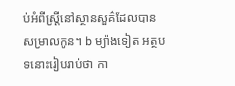ប់អំពីស្ត្រីនៅស្ថានសួគ៌ដែលបានសម្រាលកូន។ b ម្យ៉ាងទៀត អត្ថបទនោះរៀបរាប់ថា កា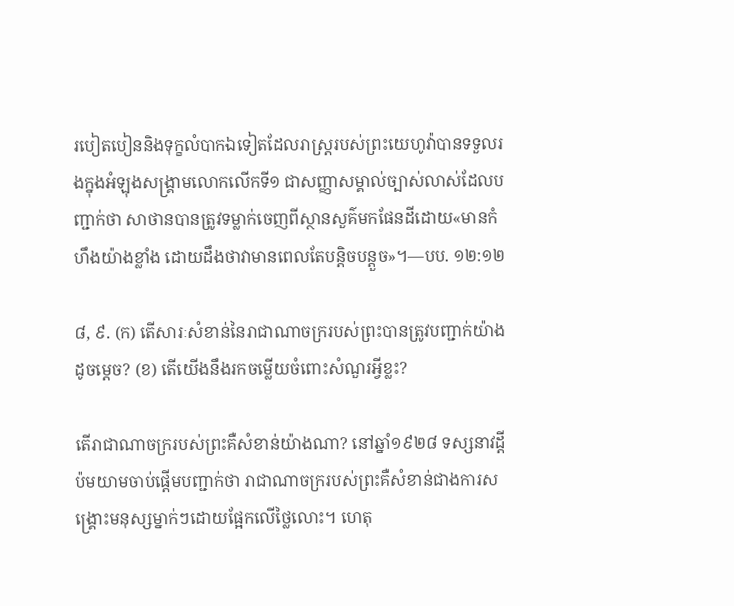របៀតបៀននិងទុក្ខលំបាកឯទៀតដែលរាស្ត្ររបស់ព្រះយេហូវ៉ាបានទទួលរងក្នុងអំឡុងសង្គ្រាមលោកលើកទី១ ជាសញ្ញាសម្គាល់ច្បាស់លាស់ដែលបញ្ជាក់ថា សាថានបានត្រូវទម្លាក់ចេញពីស្ថានសួគ៌មកផែនដីដោយ«មានកំហឹងយ៉ាងខ្លាំង ដោយដឹងថាវាមានពេលតែបន្ដិចបន្តួច»។—បប. ១២:១២

៨, ៩. (ក) តើសារៈសំខាន់នៃរាជាណាចក្ររបស់ព្រះបានត្រូវបញ្ជាក់យ៉ាងដូចម្ដេច? (ខ) តើយើងនឹងរកចម្លើយចំពោះសំណួរអ្វីខ្លះ?

តើរាជាណាចក្ររបស់ព្រះគឺសំខាន់យ៉ាងណា? នៅឆ្នាំ១៩២៨ ទស្សនាវដ្ដីប៉មយាមចាប់ផ្ដើមបញ្ជាក់ថា រាជាណាចក្ររបស់ព្រះគឺសំខាន់ជាងការសង្គ្រោះមនុស្សម្នាក់ៗដោយផ្អែកលើថ្លៃលោះ។ ហេតុ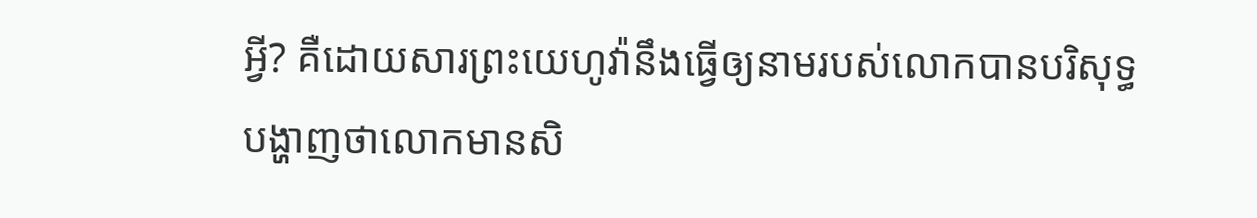អ្វី? គឺដោយសារព្រះយេហូវ៉ានឹងធ្វើឲ្យនាមរបស់លោកបានបរិសុទ្ធ បង្ហាញថាលោកមានសិ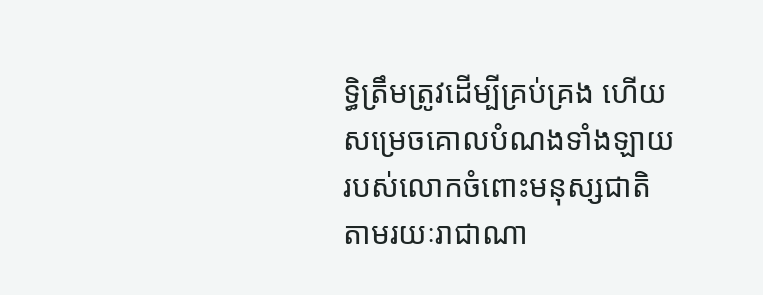ទ្ធិត្រឹមត្រូវដើម្បីគ្រប់គ្រង ហើយសម្រេចគោលបំណងទាំងឡាយរបស់លោកចំពោះមនុស្សជាតិតាមរយៈរាជាណា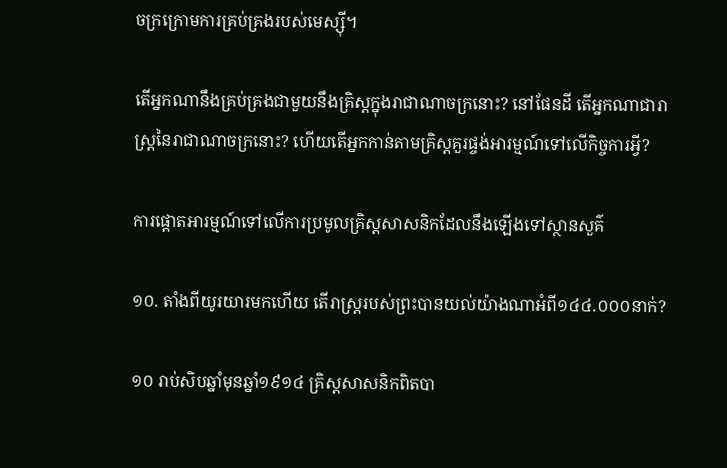ចក្រក្រោមការគ្រប់គ្រងរបស់មេស្ស៊ី។

តើអ្នកណានឹងគ្រប់គ្រងជាមួយនឹងគ្រិស្តក្នុងរាជាណាចក្រនោះ? នៅផែនដី តើអ្នកណាជារាស្ត្រនៃរាជាណាចក្រនោះ? ហើយតើអ្នកកាន់តាមគ្រិស្តគួរផ្ចង់អារម្មណ៍ទៅលើកិច្ចការអ្វី?

ការផ្ដោតអារម្មណ៍ទៅលើការប្រមូលគ្រិស្តសាសនិកដែលនឹងឡើងទៅស្ថានសួគ៌

១០. តាំងពីយូរយារមកហើយ តើរាស្ត្ររបស់ព្រះបានយល់យ៉ាងណាអំពី១៤៤.០០០នាក់?

១០ រាប់សិបឆ្នាំមុនឆ្នាំ១៩១៤ គ្រិស្តសាសនិកពិតបា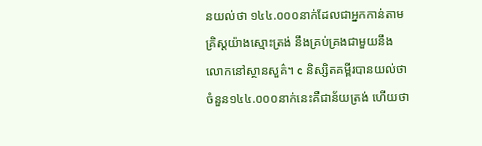នយល់ថា ១៤៤.០០០នាក់ដែលជាអ្នកកាន់តាមគ្រិស្តយ៉ាងស្មោះត្រង់ នឹងគ្រប់គ្រងជាមួយនឹងលោកនៅស្ថានសួគ៌។ c និស្សិតគម្ពីរបានយល់ថាចំនួន១៤៤.០០០នាក់នេះគឺជាន័យត្រង់ ហើយថា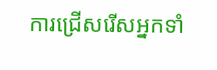ការជ្រើសរើសអ្នកទាំ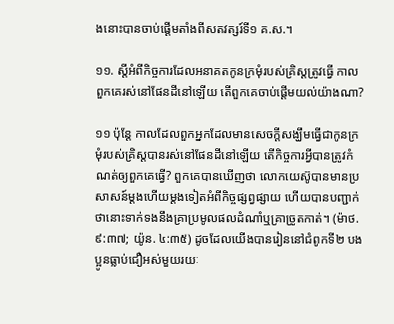ងនោះបានចាប់ផ្ដើមតាំងពីសតវត្សរ៍ទី១ គ.ស.។

១១. ស្តីអំពីកិច្ចការដែលអនាគតកូនក្រមុំរបស់គ្រិស្តត្រូវធ្វើ កាលពួកគេរស់នៅផែនដីនៅឡើយ តើពួកគេចាប់ផ្ដើមយល់យ៉ាងណា?

១១ ប៉ុន្តែ កាលដែលពួកអ្នកដែលមានសេចក្ដីសង្ឃឹមធ្វើជាកូនក្រមុំរបស់គ្រិស្តបានរស់នៅផែនដីនៅឡើយ តើកិច្ចការអ្វីបានត្រូវកំណត់ឲ្យពួកគេធ្វើ? ពួកគេបានឃើញថា លោកយេស៊ូបានមានប្រសាសន៍ម្ដងហើយម្ដងទៀតអំពីកិច្ចផ្សព្វផ្សាយ ហើយបានបញ្ជាក់ថានោះទាក់ទងនឹងគ្រាប្រមូលផលដំណាំឬគ្រាច្រូតកាត់។ (ម៉ាថ. ៩:៣៧; យ៉ូន. ៤:៣៥) ដូចដែលយើងបានរៀននៅជំពូកទី២ បងប្អូនធ្លាប់ជឿអស់មួយរយៈ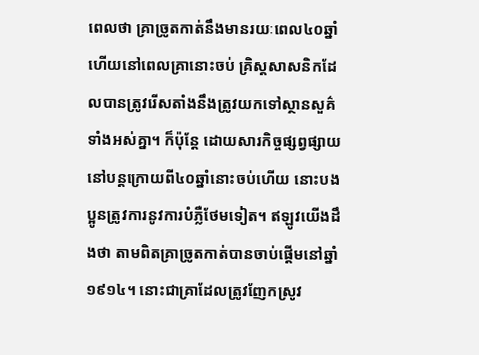ពេលថា គ្រាច្រូតកាត់នឹងមានរយៈពេល៤០ឆ្នាំ ហើយនៅពេលគ្រានោះចប់ គ្រិស្តសាសនិកដែលបានត្រូវរើសតាំងនឹងត្រូវយកទៅស្ថានសួគ៌ទាំងអស់គ្នា។ ក៏ប៉ុន្តែ ដោយសារកិច្ចផ្សព្វផ្សាយនៅបន្តក្រោយពី៤០ឆ្នាំនោះចប់ហើយ នោះបងប្អូនត្រូវការនូវការបំភ្លឺថែមទៀត។ ឥឡូវយើងដឹងថា តាមពិតគ្រាច្រូតកាត់បានចាប់ផ្ដើមនៅឆ្នាំ១៩១៤។ នោះជាគ្រាដែលត្រូវញែកស្រូវ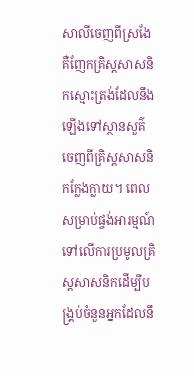សាលីចេញពីស្រងែ គឺញែកគ្រិស្តសាសនិកស្មោះត្រង់ដែលនឹងឡើងទៅស្ថានសួគ៌ ចេញពីគ្រិស្តសាសនិកក្លែងក្លាយ។ ពេលសម្រាប់ផ្ចង់អារម្មណ៍ទៅលើការប្រមូលគ្រិស្តសាសនិកដើម្បីបង្គ្រប់ចំនួនអ្នកដែលនឹ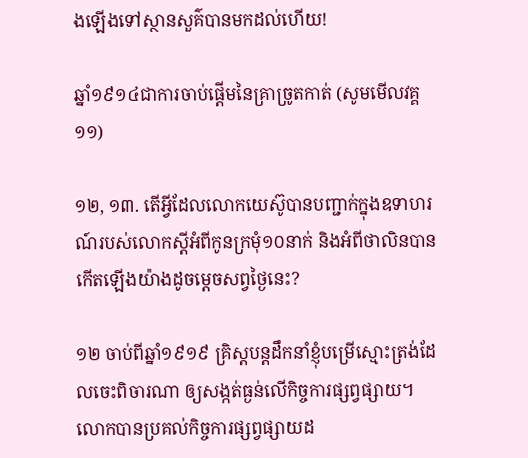ងឡើងទៅស្ថានសួគ៌បានមកដល់ហើយ!

ឆ្នាំ១៩១៤ជាការចាប់ផ្ដើមនៃគ្រាច្រូតកាត់ (សូមមើលវគ្គ១១)

១២, ១៣. តើអ្វីដែលលោកយេស៊ូបានបញ្ជាក់ក្នុងឧទាហរណ៍របស់លោកស្តីអំពីកូនក្រមុំ១០នាក់ និងអំពីថាលិនបានកើតឡើងយ៉ាងដូចម្ដេចសព្វថ្ងៃនេះ?

១២ ចាប់ពីឆ្នាំ១៩១៩ គ្រិស្តបន្តដឹកនាំខ្ញុំបម្រើស្មោះត្រង់ដែលចេះពិចារណា ឲ្យសង្កត់ធ្ងន់លើកិច្ចការផ្សព្វផ្សាយ។ លោកបានប្រគល់កិច្ចការផ្សព្វផ្សាយដ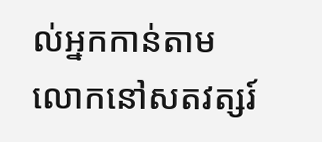ល់អ្នកកាន់តាមលោកនៅសតវត្សរ៍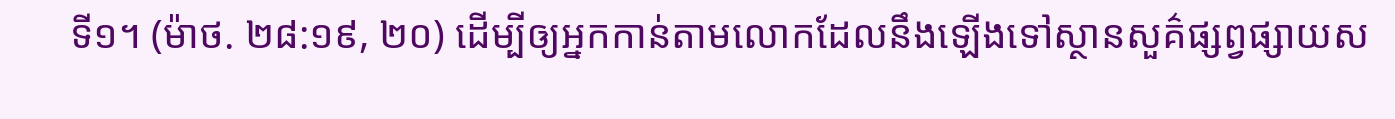ទី១។ (ម៉ាថ. ២៨:១៩, ២០) ដើម្បីឲ្យអ្នកកាន់តាមលោកដែលនឹងឡើងទៅស្ថានសួគ៌ផ្សព្វផ្សាយស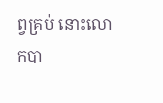ព្វគ្រប់ នោះលោកបា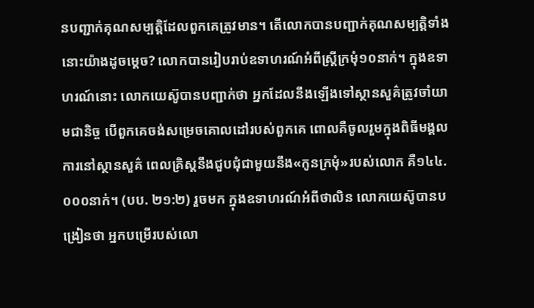នបញ្ជាក់គុណសម្បត្ដិដែលពួកគេត្រូវមាន។ តើលោកបានបញ្ជាក់គុណសម្បត្ដិទាំងនោះយ៉ាងដូចម្ដេច? លោកបានរៀបរាប់ឧទាហរណ៍អំពីស្ត្រីក្រមុំ១០នាក់។ ក្នុងឧទាហរណ៍នោះ លោកយេស៊ូបានបញ្ជាក់ថា អ្នកដែលនឹងឡើងទៅស្ថានសួគ៌ត្រូវចាំយាមជានិច្ច បើពួកគេចង់សម្រេចគោលដៅរបស់ពួកគេ ពោលគឺចូលរួមក្នុងពិធីមង្គលការនៅស្ថានសួគ៌ ពេលគ្រិស្តនឹងជួបជុំជាមួយនឹង«កូនក្រមុំ»របស់លោក គឺ១៤៤.០០០នាក់។ (បប. ២១:២) រួចមក ក្នុងឧទាហរណ៍អំពីថាលិន លោកយេស៊ូបានបង្រៀនថា អ្នកបម្រើរបស់លោ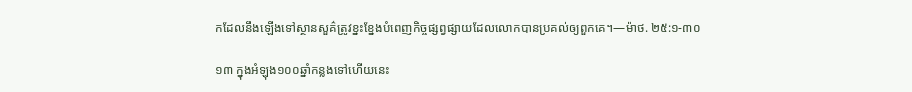កដែលនឹងឡើងទៅស្ថានសួគ៌ត្រូវខ្នះខ្នែងបំពេញកិច្ចផ្សព្វផ្សាយដែលលោកបានប្រគល់ឲ្យពួកគេ។—ម៉ាថ. ២៥:១-៣០

១៣ ក្នុងអំឡុង១០០ឆ្នាំកន្លងទៅហើយនេះ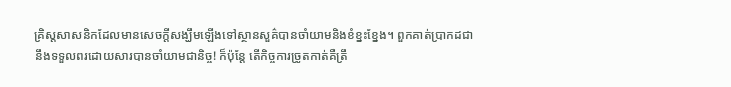គ្រិស្តសាសនិកដែលមានសេចក្ដីសង្ឃឹមឡើងទៅស្ថានសួគ៌បានចាំយាមនិងខំខ្នះខ្នែង។ ពួកគាត់ប្រាកដជានឹងទទួលពរដោយសារបានចាំយាមជានិច្ច! ក៏ប៉ុន្តែ តើកិច្ចការច្រូតកាត់គឺត្រឹ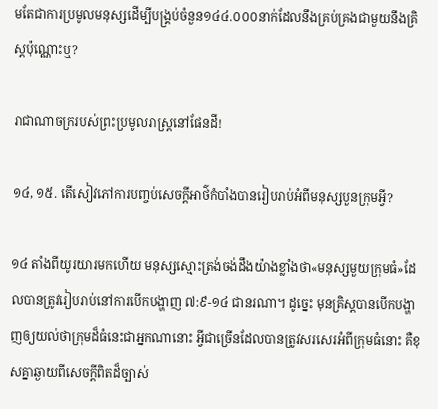មតែជាការប្រមូលមនុស្សដើម្បីបង្គ្រប់ចំនួន១៤៤.០០០នាក់ដែលនឹងគ្រប់គ្រងជាមួយនឹងគ្រិស្តប៉ុណ្ណោះឬ?

រាជាណាចក្ររបស់ព្រះប្រមូលរាស្ត្រនៅផែនដី!

១៤, ១៥. តើសៀវភៅការបញ្ចប់សេចក្ដីអាថ៌កំបាំងបានរៀបរាប់អំពីមនុស្សបួនក្រុមអ្វី?

១៤ តាំងពីយូរយារមកហើយ មនុស្សស្មោះត្រង់ចង់ដឹងយ៉ាងខ្លាំងថា«មនុស្សមួយក្រុមធំ»ដែលបានត្រូវរៀបរាប់នៅការបើកបង្ហាញ ៧:៩-១៤ ជានរណា។ ដូច្នេះ មុនគ្រិស្តបានបើកបង្ហាញឲ្យយល់ថាក្រុមដ៏ធំនេះជាអ្នកណានោះ អ្វីជាច្រើនដែលបានត្រូវសរសេរអំពីក្រុមធំនោះ គឺខុសគ្នាឆ្ងាយពីសេចក្ដីពិតដ៏ច្បាស់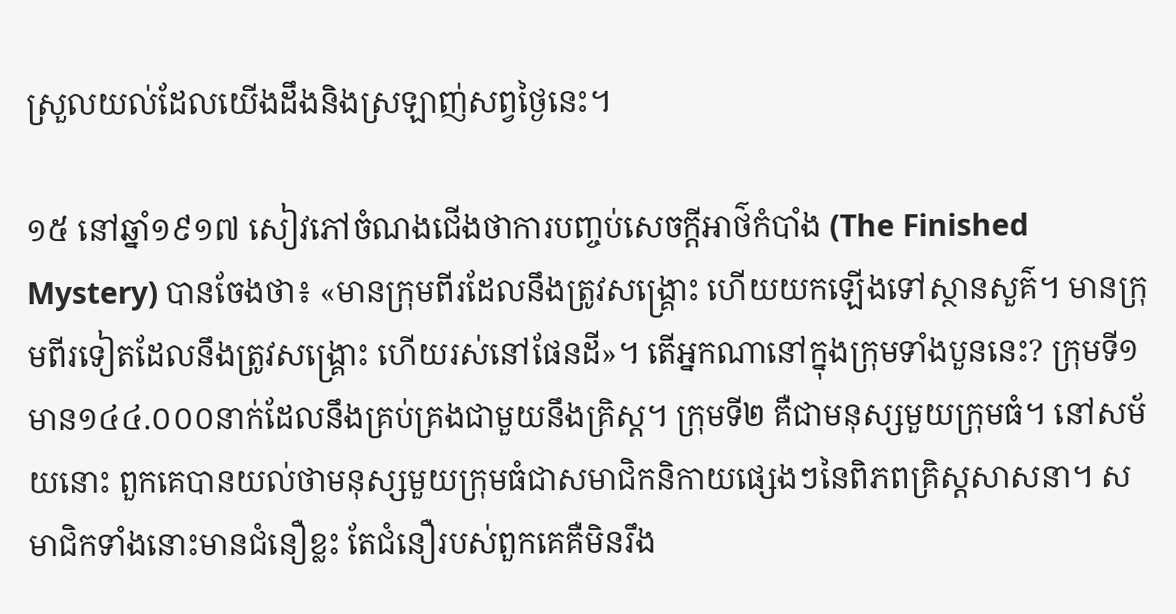ស្រួលយល់ដែលយើងដឹងនិងស្រឡាញ់សព្វថ្ងៃនេះ។

១៥ នៅឆ្នាំ១៩១៧ សៀវភៅចំណងជើងថាការបញ្ចប់សេចក្ដីអាថ៌កំបាំង (The Finished Mystery) បានចែងថា៖ «មានក្រុមពីរដែលនឹងត្រូវសង្គ្រោះ ហើយយកឡើងទៅស្ថានសួគ៌។ មានក្រុមពីរទៀតដែលនឹងត្រូវសង្គ្រោះ ហើយរស់នៅផែនដី»។ តើអ្នកណានៅក្នុងក្រុមទាំងបួននេះ? ក្រុមទី១ មាន១៤៤.០០០នាក់ដែលនឹងគ្រប់គ្រងជាមួយនឹងគ្រិស្ត។ ក្រុមទី២ គឺជាមនុស្សមួយក្រុមធំ។ នៅសម័យនោះ ពួកគេបានយល់ថាមនុស្សមួយក្រុមធំជាសមាជិកនិកាយផ្សេងៗនៃពិភពគ្រិស្តសាសនា។ សមាជិកទាំងនោះមានជំនឿខ្លះ តែជំនឿរបស់ពួកគេគឺមិនរឹង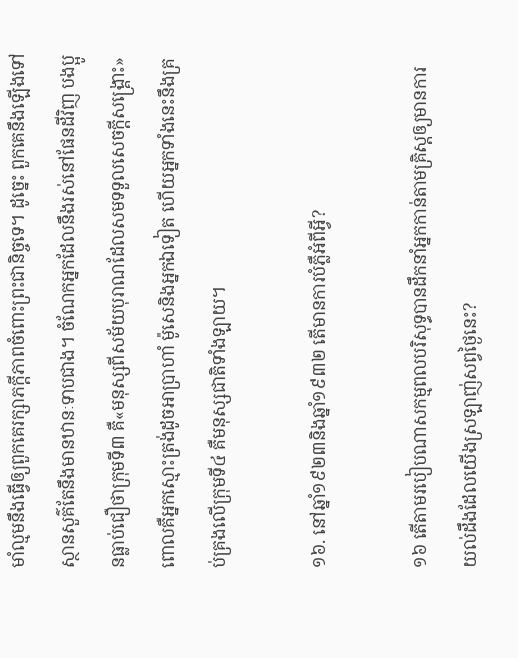មាំល្មមនឹងធ្វើឲ្យពួកគេរក្សាភក្ដីភាពចំពោះព្រះជានិច្ចទេ។ ដូច្នេះ ពួកគេនឹងឡើងទៅស្ថានសួគ៌តែនឹងមានឋានៈទាបជាង។ ចំណែកអ្នកដែលនឹងរស់នៅផែនដីវិញ បងប្អូនធ្លាប់ជឿថាក្រុមទី៣ គឺ«មនុស្សពីសម័យបុរាណដែលសមទទួលសេចក្ដីសង្គ្រោះ» ពោលគឺអ្នកស្មោះត្រង់ដូចអាប្រាហាំ ម៉ូសេនិងអ្នកឯទៀត ហើយអ្នកទាំងនេះនឹងគ្រប់គ្រងលើក្រុមទី៤ គឺមនុស្សជាតិទាំងឡាយ។

១៦. នៅឆ្នាំ១៩២៣និងឆ្នាំ១៩៣២ តើមានការបំភ្លឺអំពីអ្វី?

១៦ តើតាមរបៀបណាសកម្មពលបរិសុទ្ធបានដឹកនាំអ្នកកាន់តាមគ្រិស្តឲ្យមានការយល់ដឹងដែលយើងស្រឡាញ់សព្វថ្ងៃនេះ?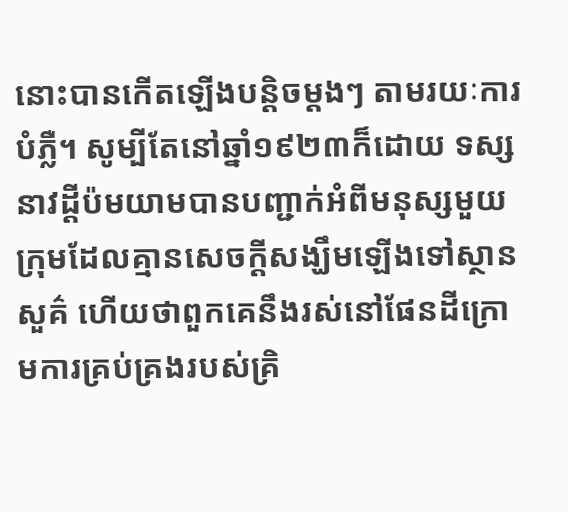នោះបានកើតឡើងបន្ដិចម្ដងៗ តាមរយៈការបំភ្លឺ។ សូម្បីតែនៅឆ្នាំ១៩២៣ក៏ដោយ ទស្សនាវដ្ដីប៉មយាមបានបញ្ជាក់អំពីមនុស្សមួយក្រុមដែលគ្មានសេចក្ដីសង្ឃឹមឡើងទៅស្ថានសួគ៌ ហើយថាពួកគេនឹងរស់នៅផែនដីក្រោមការគ្រប់គ្រងរបស់គ្រិ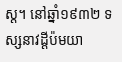ស្ត។ នៅឆ្នាំ១៩៣២ ទស្សនាវដ្ដីប៉មយា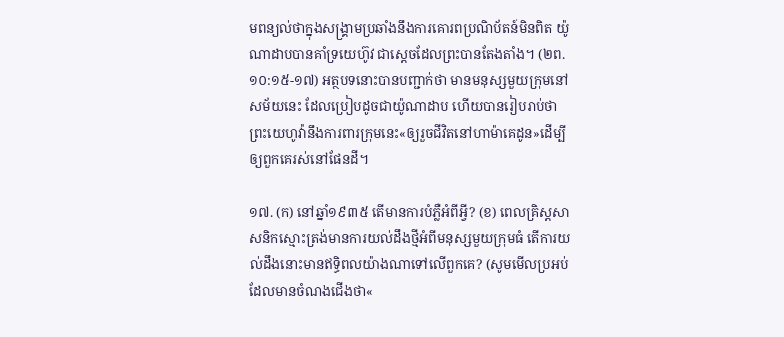មពន្យល់ថាក្នុងសង្គ្រាមប្រឆាំងនឹងការគោរពប្រណិប័តន៍មិនពិត យ៉ូណាដាបបានគាំទ្រយេហ៊ូវ ជាស្តេចដែលព្រះបានតែងតាំង។ (២ព. ១០:១៥-១៧) អត្ថបទនោះបានបញ្ជាក់ថា មានមនុស្សមួយក្រុមនៅសម័យនេះ ដែលប្រៀបដូចជាយ៉ូណាដាប ហើយបានរៀបរាប់ថាព្រះយេហូវ៉ានឹងការពារក្រុមនេះ«ឲ្យរួចជីវិតនៅហាម៉ាគេដូន»ដើម្បីឲ្យពួកគេរស់នៅផែនដី។

១៧. (ក) នៅឆ្នាំ១៩៣៥ តើមានការបំភ្លឺអំពីអ្វី? (ខ) ពេលគ្រិស្តសាសនិកស្មោះត្រង់មានការយល់ដឹងថ្មីអំពីមនុស្សមួយក្រុមធំ តើការយល់ដឹងនោះមានឥទ្ធិពលយ៉ាងណាទៅលើពួកគេ? (សូមមើលប្រអប់ដែលមានចំណងជើងថា«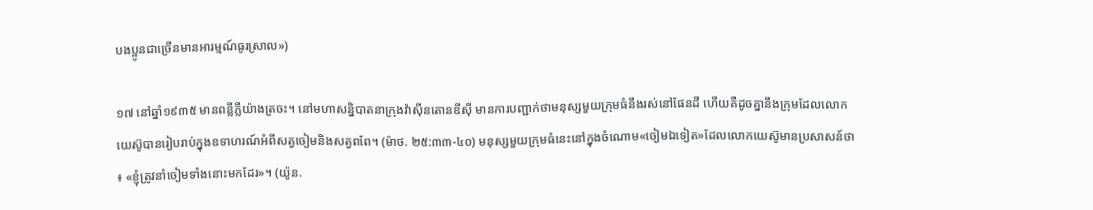បងប្អូនជាច្រើនមានអារម្មណ៍ធូរស្រាល»)

១៧ នៅឆ្នាំ១៩៣៥ មានពន្លឺភ្លឺយ៉ាងត្រចះ។ នៅមហាសន្និបាតនាក្រុងវ៉ាស៊ីនតោនឌីស៊ី មានការបញ្ជាក់ថាមនុស្សមួយក្រុមធំនឹងរស់នៅផែនដី ហើយគឺដូចគ្នានឹងក្រុមដែលលោកយេស៊ូបានរៀបរាប់ក្នុងឧទាហរណ៍អំពីសត្វចៀមនិងសត្វពពែ។ (ម៉ាថ. ២៥:៣៣-៤០) មនុស្សមួយក្រុមធំនេះនៅក្នុងចំណោម«ចៀមឯទៀត»ដែលលោកយេស៊ូមានប្រសាសន៍ថា៖ «ខ្ញុំត្រូវនាំចៀមទាំងនោះមកដែរ»។ (យ៉ូន.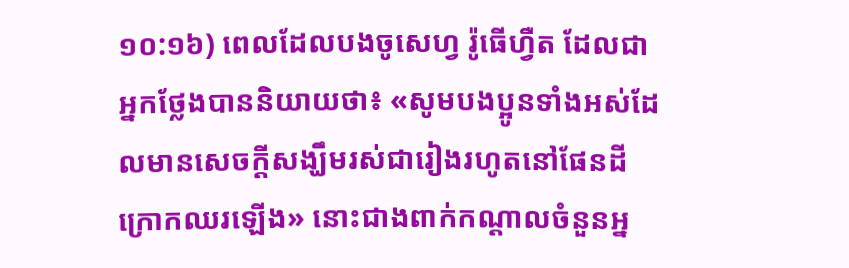១០:១៦) ពេលដែលបងចូសេហ្វ រ៉ូធើហ្វឺត ដែលជាអ្នកថ្លែងបាននិយាយថា៖ «សូមបងប្អូនទាំងអស់ដែលមានសេចក្ដីសង្ឃឹមរស់ជារៀងរហូតនៅផែនដីក្រោកឈរឡើង» នោះជាងពាក់កណ្ដាលចំនួនអ្ន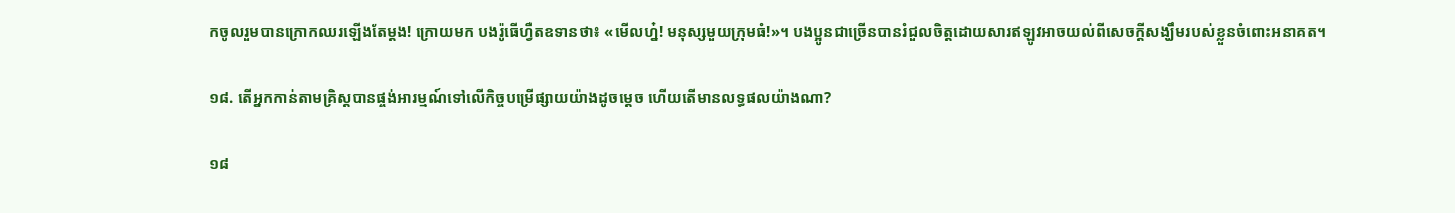កចូលរួមបានក្រោកឈរឡើងតែម្ដង! ក្រោយមក បងរ៉ូធើហ្វឺតឧទានថា៖ «មើលហ្ន៎! មនុស្សមួយក្រុមធំ!»។ បងប្អូនជាច្រើនបានរំជួលចិត្តដោយសារឥឡូវអាចយល់ពីសេចក្ដីសង្ឃឹមរបស់ខ្លួនចំពោះអនាគត។

១៨. តើអ្នកកាន់តាមគ្រិស្តបានផ្ចង់អារម្មណ៍ទៅលើកិច្ចបម្រើផ្សាយយ៉ាងដូចម្ដេច ហើយតើមានលទ្ធផលយ៉ាងណា?

១៨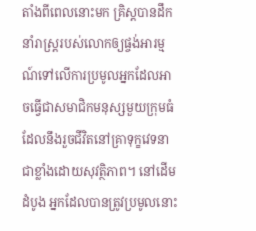តាំងពីពេលនោះមក គ្រិស្តបានដឹកនាំរាស្ត្ររបស់លោកឲ្យផ្ចង់អារម្មណ៍ទៅលើការប្រមូលអ្នកដែលអាចធ្វើជាសមាជិកមនុស្សមួយក្រុមធំ ដែលនឹងរួចជីវិតនៅគ្រាទុក្ខវេទនាជាខ្លាំងដោយសុវត្ថិភាព។ នៅដើមដំបូង អ្នកដែលបានត្រូវប្រមូលនោះ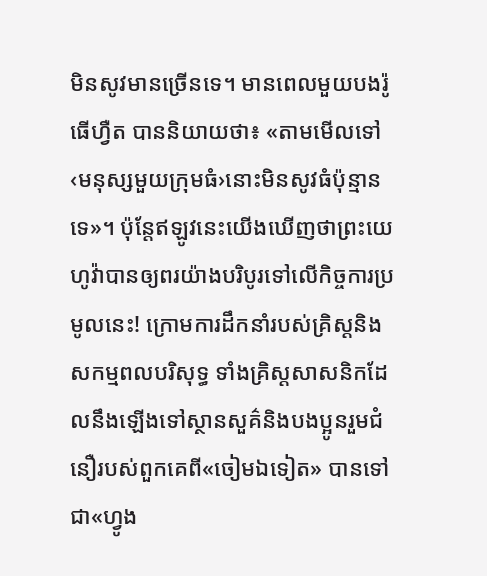មិនសូវមានច្រើនទេ។ មានពេលមួយបងរ៉ូធើហ្វឺត បាននិយាយថា៖ «តាមមើលទៅ ‹មនុស្សមួយក្រុមធំ›នោះមិនសូវធំប៉ុន្មានទេ»។ ប៉ុន្តែឥឡូវនេះយើងឃើញថាព្រះយេហូវ៉ាបានឲ្យពរយ៉ាងបរិបូរទៅលើកិច្ចការប្រមូលនេះ! ក្រោមការដឹកនាំរបស់គ្រិស្តនិងសកម្មពលបរិសុទ្ធ ទាំងគ្រិស្តសាសនិកដែលនឹងឡើងទៅស្ថានសួគ៌និងបងប្អូនរួមជំនឿរបស់ពួកគេពី«ចៀមឯទៀត» បានទៅជា«ហ្វូង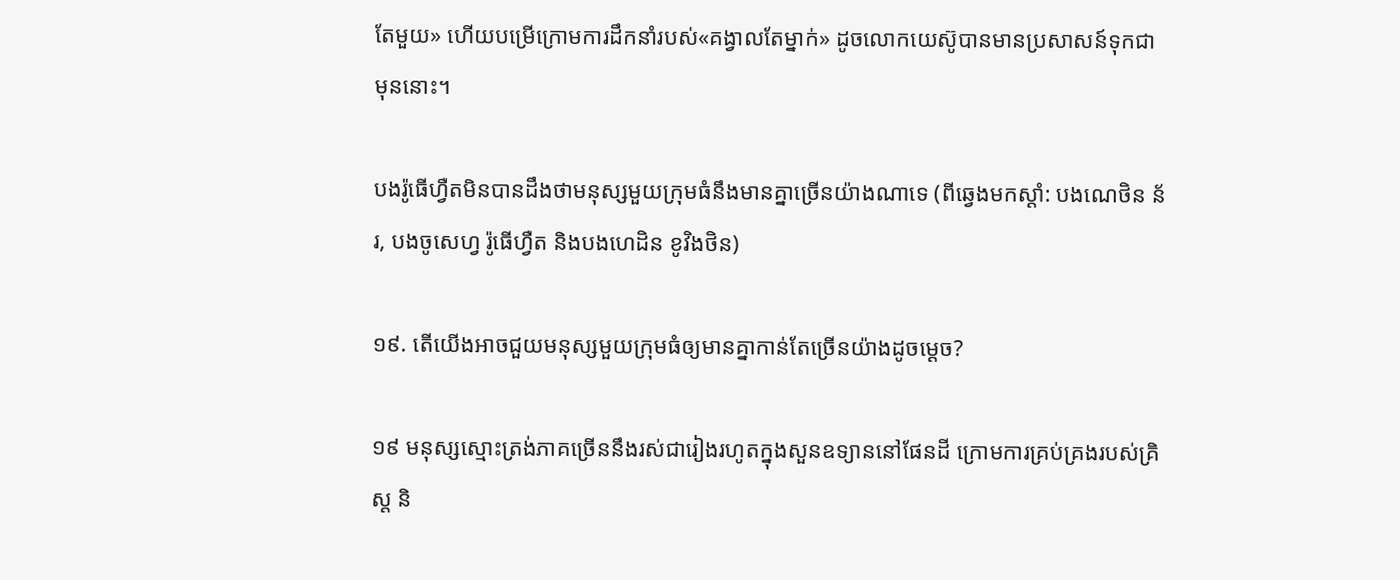តែមួយ» ហើយបម្រើក្រោមការដឹកនាំរបស់«គង្វាលតែម្នាក់» ដូចលោកយេស៊ូបានមានប្រសាសន៍ទុកជាមុននោះ។

បងរ៉ូធើហ្វឺតមិនបានដឹងថាមនុស្សមួយក្រុមធំនឹងមានគ្នាច្រើនយ៉ាងណាទេ (ពីឆ្វេងមកស្ដាំ: បងណេថិន ន័រ, បងចូសេហ្វ រ៉ូធើហ្វឺត និងបងហេដិន ខូវិងថិន)

១៩. តើយើងអាចជួយមនុស្សមួយក្រុមធំឲ្យមានគ្នាកាន់តែច្រើនយ៉ាងដូចម្ដេច?

១៩ មនុស្សស្មោះត្រង់ភាគច្រើននឹងរស់ជារៀងរហូតក្នុងសួនឧទ្យាននៅផែនដី ក្រោមការគ្រប់គ្រងរបស់គ្រិស្ត និ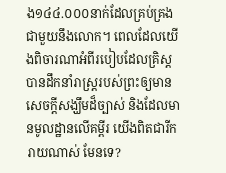ង១៤៤.០០០នាក់ដែលគ្រប់គ្រងជាមួយនឹងលោក។ ពេលដែលយើងពិចារណាអំពីរបៀបដែលគ្រិស្តបានដឹកនាំរាស្ត្ររបស់ព្រះឲ្យមានសេចក្ដីសង្ឃឹមដ៏ច្បាស់ និងដែលមានមូលដ្ឋានលើគម្ពីរ យើងពិតជារីករាយណាស់ មែនទេ?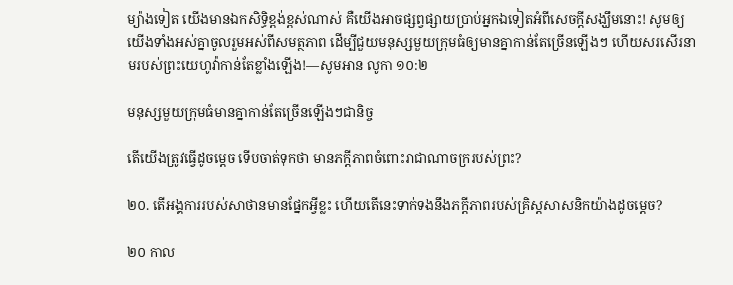ម្យ៉ាងទៀត យើងមានឯកសិទ្ធិខ្ពង់ខ្ពស់ណាស់ គឺយើងអាចផ្សព្វផ្សាយប្រាប់អ្នកឯទៀតអំពីសេចក្ដីសង្ឃឹមនោះ! សូមឲ្យយើងទាំងអស់គ្នាចូលរួមអស់ពីសមត្ថភាព ដើម្បីជួយមនុស្សមួយក្រុមធំឲ្យមានគ្នាកាន់តែច្រើនឡើងៗ ហើយសរសើរនាមរបស់ព្រះយេហូវ៉ាកាន់តែខ្លាំងឡើង!—សូមអាន លូកា ១០:២

មនុស្សមួយក្រុមធំមានគ្នាកាន់តែច្រើនឡើងៗជានិច្ច

តើយើងត្រូវធ្វើដូចម្ដេច ទើបចាត់ទុកថា មានភក្ដីភាពចំពោះរាជាណាចក្ររបស់ព្រះ?

២០. តើអង្គការរបស់សាថានមានផ្នែកអ្វីខ្លះ ហើយតើនេះទាក់ទងនឹងភក្ដីភាពរបស់គ្រិស្តសាសនិកយ៉ាងដូចម្ដេច?

២០ កាល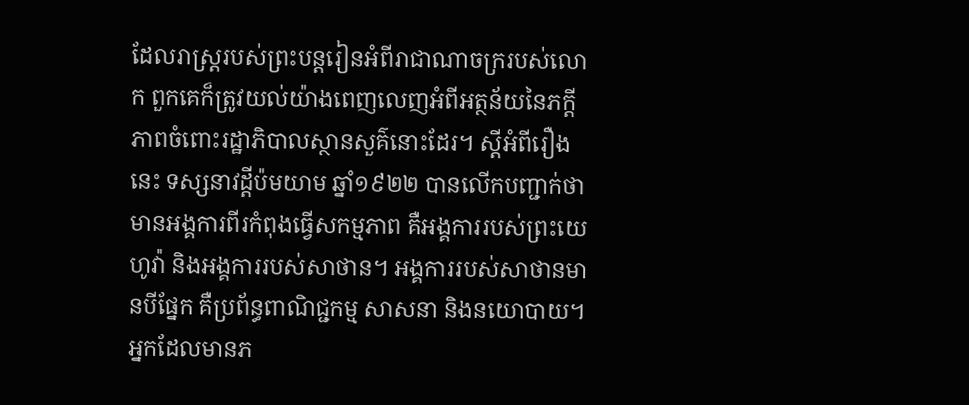ដែលរាស្ត្ររបស់ព្រះបន្តរៀនអំពីរាជាណាចក្ររបស់លោក ពួកគេក៏ត្រូវយល់យ៉ាងពេញលេញអំពីអត្ថន័យនៃភក្ដីភាពចំពោះរដ្ឋាភិបាលស្ថានសួគ៌នោះដែរ។ ស្តីអំពីរឿងនេះ ទស្សនាវដ្ដីប៉មយាម ឆ្នាំ១៩២២ បានលើកបញ្ជាក់ថា មានអង្គការពីរកំពុងធ្វើសកម្មភាព គឺអង្គការរបស់ព្រះយេហូវ៉ា និងអង្គការរបស់សាថាន។ អង្គការរបស់សាថានមានបីផ្នែក គឺប្រព័ន្ធពាណិជ្ជកម្ម សាសនា និងនយោបាយ។ អ្នកដែលមានភ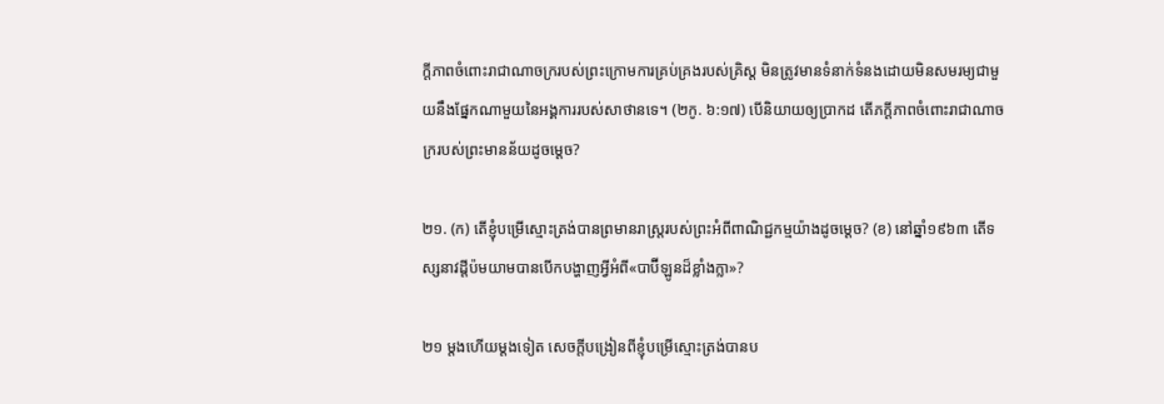ក្ដីភាពចំពោះរាជាណាចក្ររបស់ព្រះក្រោមការគ្រប់គ្រងរបស់គ្រិស្ត មិនត្រូវមានទំនាក់ទំនងដោយមិនសមរម្យជាមួយនឹងផ្នែកណាមួយនៃអង្គការរបស់សាថានទេ។ (២កូ. ៦:១៧) បើនិយាយឲ្យប្រាកដ តើភក្ដីភាពចំពោះរាជាណាចក្ររបស់ព្រះមានន័យដូចម្ដេច?

២១. (ក) តើខ្ញុំបម្រើស្មោះត្រង់បានព្រមានរាស្ត្ររបស់ព្រះអំពីពាណិជ្ជកម្មយ៉ាងដូចម្ដេច? (ខ) នៅឆ្នាំ១៩៦៣ តើទស្សនាវដ្ដីប៉មយាមបានបើកបង្ហាញអ្វីអំពី«បាប៊ីឡូនដ៏ខ្លាំងក្លា»?

២១ ម្ដងហើយម្ដងទៀត សេចក្ដីបង្រៀនពីខ្ញុំបម្រើស្មោះត្រង់បានប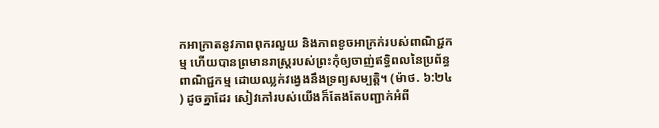កអាក្រាតនូវភាពពុករលួយ និងភាពខូចអាក្រក់របស់ពាណិជ្ជកម្ម ហើយបានព្រមានរាស្ត្ររបស់ព្រះកុំឲ្យចាញ់ឥទ្ធិពលនៃប្រព័ន្ធពាណិជ្ជកម្ម ដោយឈ្លក់វង្វេងនឹងទ្រព្យសម្បត្ដិ។ (ម៉ាថ. ៦:២៤) ដូចគ្នាដែរ សៀវភៅរបស់យើងក៏តែងតែបញ្ជាក់អំពី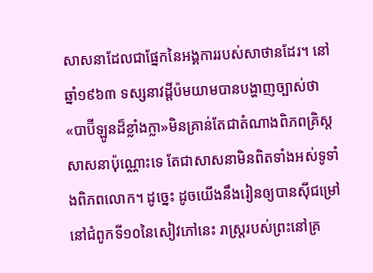សាសនាដែលជាផ្នែកនៃអង្គការរបស់សាថានដែរ។ នៅឆ្នាំ១៩៦៣ ទស្សនាវដ្ដីប៉មយាមបានបង្ហាញច្បាស់ថា«បាប៊ីឡូនដ៏ខ្លាំងក្លា»មិនគ្រាន់តែជាតំណាងពិភពគ្រិស្តសាសនាប៉ុណ្ណោះទេ តែជាសាសនាមិនពិតទាំងអស់ទូទាំងពិភពលោក។ ដូច្នេះ ដូចយើងនឹងរៀនឲ្យបានស៊ីជម្រៅនៅជំពូកទី១០នៃសៀវភៅនេះ រាស្ត្ររបស់ព្រះនៅគ្រ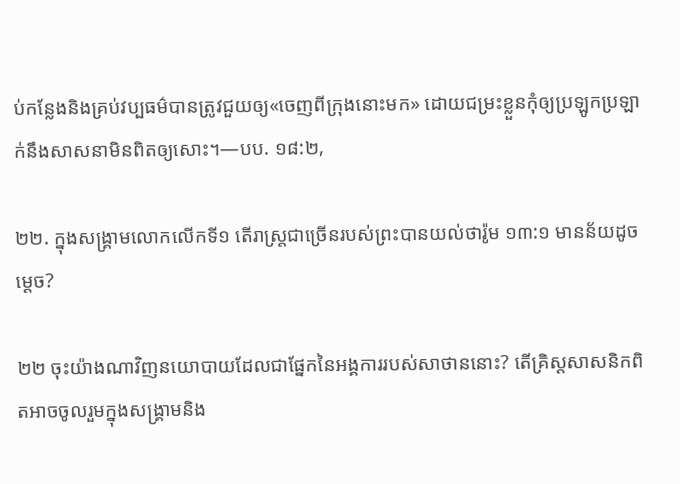ប់កន្លែងនិងគ្រប់វប្បធម៌បានត្រូវជួយឲ្យ«ចេញពីក្រុងនោះមក» ដោយជម្រះខ្លួនកុំឲ្យប្រឡូកប្រឡាក់នឹងសាសនាមិនពិតឲ្យសោះ។—បប. ១៨:២,

២២. ក្នុងសង្គ្រាមលោកលើកទី១ តើរាស្ត្រជាច្រើនរបស់ព្រះបានយល់ថារ៉ូម ១៣:១ មានន័យដូចម្ដេច?

២២ ចុះយ៉ាងណាវិញនយោបាយដែលជាផ្នែកនៃអង្គការរបស់សាថាននោះ? តើគ្រិស្តសាសនិកពិតអាចចូលរួមក្នុងសង្គ្រាមនិង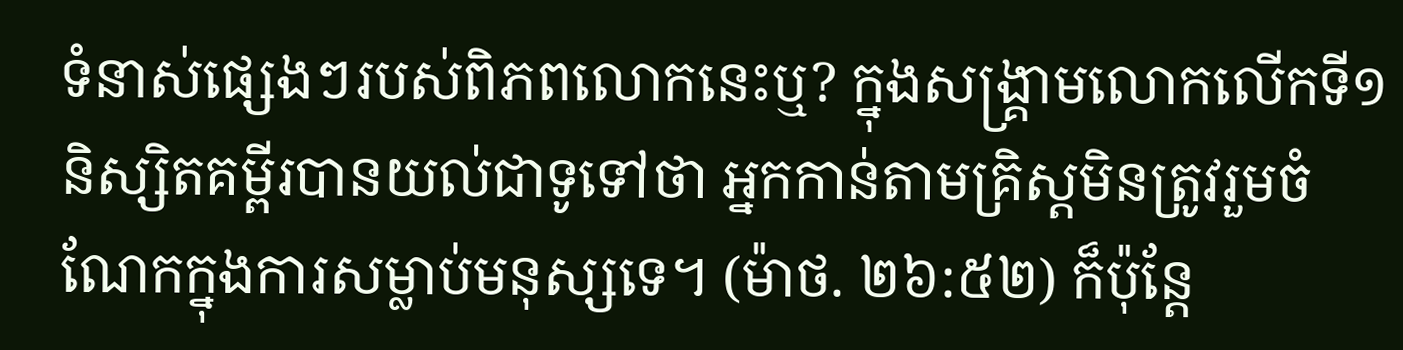ទំនាស់ផ្សេងៗរបស់ពិភពលោកនេះឬ? ក្នុងសង្គ្រាមលោកលើកទី១ និស្សិតគម្ពីរបានយល់ជាទូទៅថា អ្នកកាន់តាមគ្រិស្តមិនត្រូវរួមចំណែកក្នុងការសម្លាប់មនុស្សទេ។ (ម៉ាថ. ២៦:៥២) ក៏ប៉ុន្តែ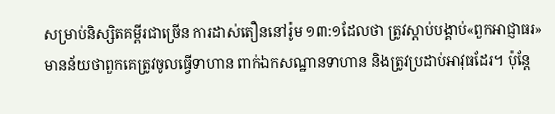សម្រាប់និស្សិតគម្ពីរជាច្រើន ការដាស់តឿននៅរ៉ូម ១៣:១ដែលថា ត្រូវស្ដាប់បង្គាប់«ពួកអាជ្ញាធរ» មានន័យថាពួកគេត្រូវចូលធ្វើទាហាន ពាក់ឯកសណ្ឋានទាហាន និងត្រូវប្រដាប់អាវុធដែរ។ ប៉ុន្តែ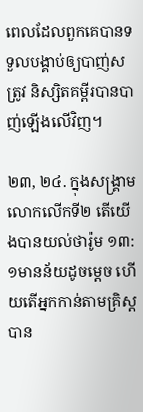ពេលដែលពួកគេបានទទួលបង្គាប់ឲ្យបាញ់សត្រូវ និស្សិតគម្ពីរបានបាញ់ឡើងលើវិញ។

២៣, ២៤. ក្នុងសង្គ្រាមលោកលើកទី២ តើយើងបានយល់ថារ៉ូម ១៣:១មានន័យដូចម្ដេច ហើយតើអ្នកកាន់តាមគ្រិស្តបាន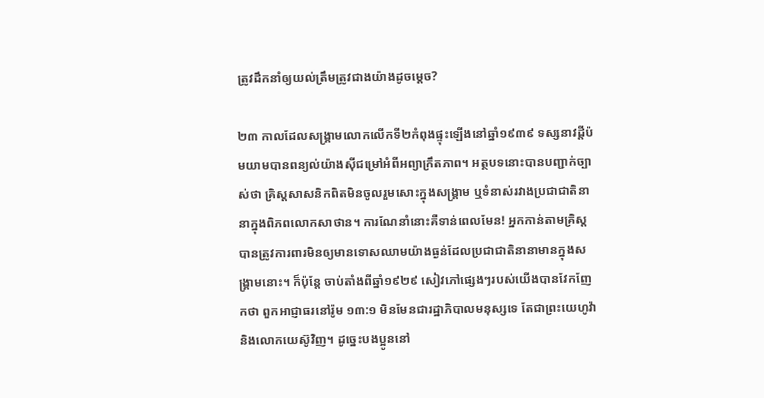ត្រូវដឹកនាំឲ្យយល់ត្រឹមត្រូវជាងយ៉ាងដូចម្ដេច?

២៣ កាលដែលសង្គ្រាមលោកលើកទី២កំពុងផ្ទុះឡើងនៅឆ្នាំ១៩៣៩ ទស្សនាវដ្ដីប៉មយាមបានពន្យល់យ៉ាងស៊ីជម្រៅអំពីអព្យាក្រឹតភាព។ អត្ថបទនោះបានបញ្ជាក់ច្បាស់ថា គ្រិស្តសាសនិកពិតមិនចូលរួមសោះក្នុងសង្គ្រាម ឬទំនាស់រវាងប្រជាជាតិនានាក្នុងពិភពលោកសាថាន។ ការណែនាំនោះគឺទាន់ពេលមែន! អ្នកកាន់តាមគ្រិស្តបានត្រូវការពារមិនឲ្យមានទោសឈាមយ៉ាងធ្ងន់ដែលប្រជាជាតិនានាមានក្នុងសង្គ្រាមនោះ។ ក៏ប៉ុន្តែ ចាប់តាំងពីឆ្នាំ១៩២៩ សៀវភៅផ្សេងៗរបស់យើងបានវែកញែកថា ពួកអាជ្ញាធរនៅរ៉ូម ១៣:១ មិនមែនជារដ្ឋាភិបាលមនុស្សទេ តែជាព្រះយេហូវ៉ានិងលោកយេស៊ូវិញ។ ដូច្នេះបងប្អូននៅ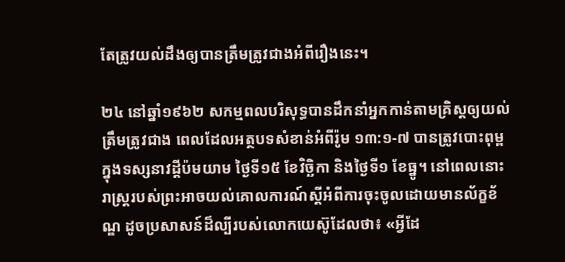តែត្រូវយល់ដឹងឲ្យបានត្រឹមត្រូវជាងអំពីរឿងនេះ។

២៤ នៅឆ្នាំ១៩៦២ សកម្មពលបរិសុទ្ធបានដឹកនាំអ្នកកាន់តាមគ្រិស្តឲ្យយល់ត្រឹមត្រូវជាង ពេលដែលអត្ថបទសំខាន់អំពីរ៉ូម ១៣:១-៧ បានត្រូវបោះពុម្ពក្នុងទស្សនាវដ្ដីប៉មយាម ថ្ងៃទី១៥ ខែវិច្ឆិកា និងថ្ងៃទី១ ខែធ្នូ។ នៅពេលនោះ រាស្ត្ររបស់ព្រះអាចយល់គោលការណ៍ស្តីអំពីការចុះចូលដោយមានល័ក្ខខ័ណ្ឌ ដូចប្រសាសន៍ដ៏ល្បីរបស់លោកយេស៊ូដែលថា៖ «អ្វីដែ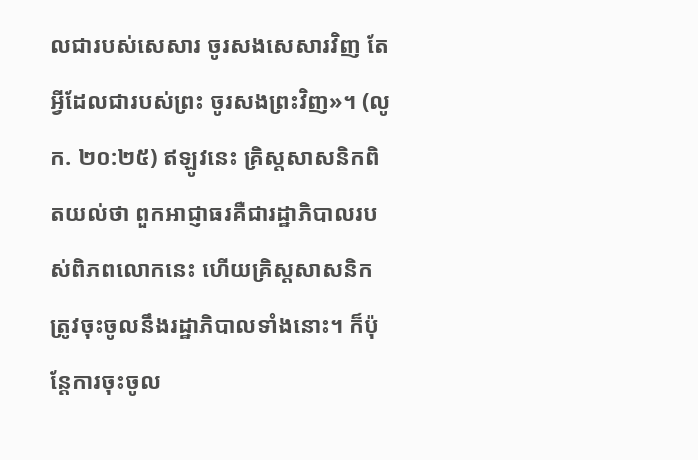លជារបស់សេសារ ចូរសងសេសារវិញ តែអ្វីដែលជារបស់ព្រះ ចូរសងព្រះវិញ»។ (លូក. ២០:២៥) ឥឡូវនេះ គ្រិស្តសាសនិកពិតយល់ថា ពួកអាជ្ញាធរគឺជារដ្ឋាភិបាលរបស់ពិភពលោកនេះ ហើយគ្រិស្តសាសនិកត្រូវចុះចូលនឹងរដ្ឋាភិបាលទាំងនោះ។ ក៏ប៉ុន្តែការចុះចូល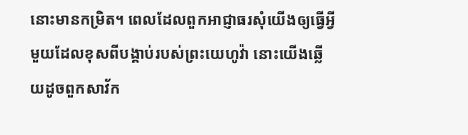នោះមានកម្រិត។ ពេលដែលពួកអាជ្ញាធរសុំយើងឲ្យធ្វើអ្វីមួយដែលខុសពីបង្គាប់របស់ព្រះយេហូវ៉ា នោះយើងឆ្លើយដូចពួកសាវ័ក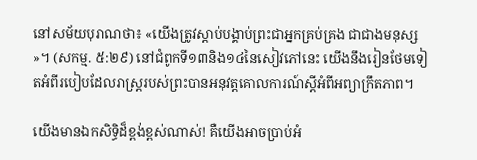នៅសម័យបុរាណថា៖ «យើងត្រូវស្ដាប់បង្គាប់ព្រះជាអ្នកគ្រប់គ្រង ជាជាងមនុស្ស»។ (សកម្ម. ៥:២៩) នៅជំពូកទី១៣និង១៤នៃសៀវភៅនេះ យើងនឹងរៀនថែមទៀតអំពីរបៀបដែលរាស្ត្ររបស់ព្រះបានអនុវត្តគោលការណ៍ស្តីអំពីអព្យាក្រឹតភាព។

យើងមានឯកសិទ្ធិដ៏ខ្ពង់ខ្ពស់ណាស់! គឺយើងអាចប្រាប់អំ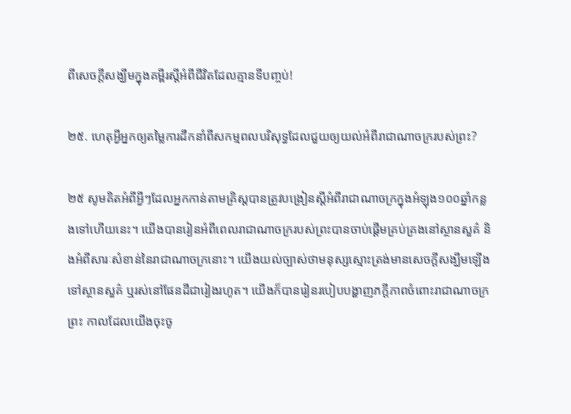ពីសេចក្ដីសង្ឃឹមក្នុងគម្ពីរស្តីអំពីជីវិតដែលគ្មានទីបញ្ចប់!

២៥. ហេតុអ្វីអ្នកឲ្យតម្លៃការដឹកនាំពីសកម្មពលបរិសុទ្ធដែលជួយឲ្យយល់អំពីរាជាណាចក្ររបស់ព្រះ?

២៥ សូមគិតអំពីអ្វីៗដែលអ្នកកាន់តាមគ្រិស្តបានត្រូវបង្រៀនស្តីអំពីរាជាណាចក្រក្នុងអំឡុង១០០ឆ្នាំកន្លងទៅហើយនេះ។ យើងបានរៀនអំពីពេលរាជាណាចក្ររបស់ព្រះបានចាប់ផ្ដើមគ្រប់គ្រងនៅស្ថានសួគ៌ និងអំពីសារៈសំខាន់នៃរាជាណាចក្រនោះ។ យើងយល់ច្បាស់ថាមនុស្សស្មោះត្រង់មានសេចក្ដីសង្ឃឹមឡើងទៅស្ថានសួគ៌ ឬរស់នៅផែនដីជារៀងរហូត។ យើងក៏បានរៀនរបៀបបង្ហាញភក្ដីភាពចំពោះរាជាណាចក្រព្រះ កាលដែលយើងចុះចូ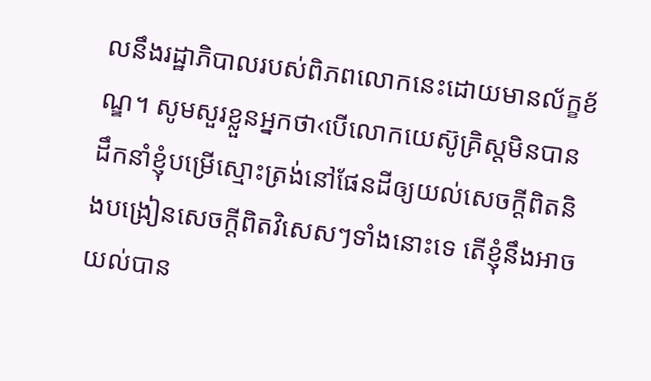លនឹងរដ្ឋាភិបាលរបស់ពិភពលោកនេះដោយមានល័ក្ខខ័ណ្ឌ។ សូមសួរខ្លួនអ្នកថា‹បើលោកយេស៊ូគ្រិស្តមិនបានដឹកនាំខ្ញុំបម្រើស្មោះត្រង់នៅផែនដីឲ្យយល់សេចក្ដីពិតនិងបង្រៀនសេចក្ដីពិតវិសេសៗទាំងនោះទេ តើខ្ញុំនឹងអាចយល់បាន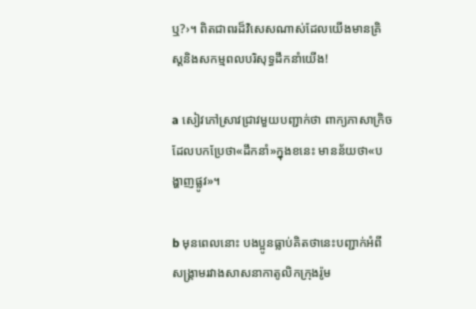ឬ?›។ ពិតជាពរដ៏វិសេសណាស់ដែលយើងមានគ្រិស្តនិងសកម្មពលបរិសុទ្ធដឹកនាំយើង!

a សៀវភៅស្រាវជ្រាវមួយបញ្ជាក់ថា ពាក្យភាសាក្រិចដែលបកប្រែថា«ដឹកនាំ»ក្នុងខនេះ មានន័យថា«បង្ហាញផ្លូវ»។

b មុនពេលនោះ បងប្អូនធ្លាប់គិតថានេះបញ្ជាក់អំពីសង្គ្រាមរវាងសាសនាកាតូលិកក្រុងរ៉ូម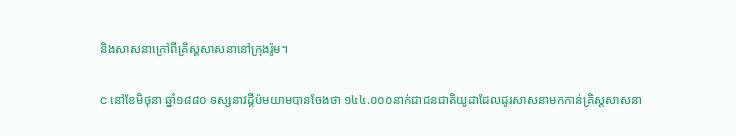និងសាសនាក្រៅពីគ្រិស្តសាសនានៅក្រុងរ៉ូម។

c នៅខែមិថុនា ឆ្នាំ១៨៨០ ទស្សនាវដ្ដីប៉មយាមបានចែងថា ១៤៤.០០០នាក់ជាជនជាតិយូដាដែលដូរសាសនាមកកាន់គ្រិស្តសាសនា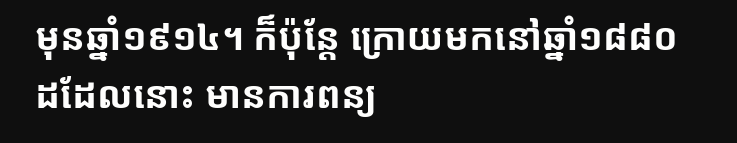មុនឆ្នាំ១៩១៤។ ក៏ប៉ុន្តែ ក្រោយមកនៅឆ្នាំ១៨៨០ដដែលនោះ មានការពន្យ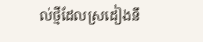ល់ថ្មីដែលស្រដៀងនឹ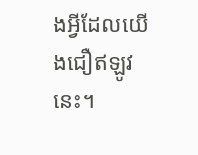ងអ្វីដែលយើងជឿឥឡូវនេះ។